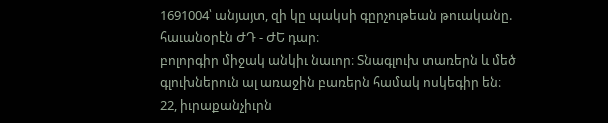1691004՝ անյայտ, զի կը պակսի գըրչութեան թուականը. հաւանօրէն ԺԴ - ԺԵ դար։
բոլորգիր միջակ անկիւ նաւոր։ Տնագլուխ տառերն և մեծ գլուխներուն ալ առաջին բառերն համակ ոսկեգիր են։
22, իւրաքանչիւրն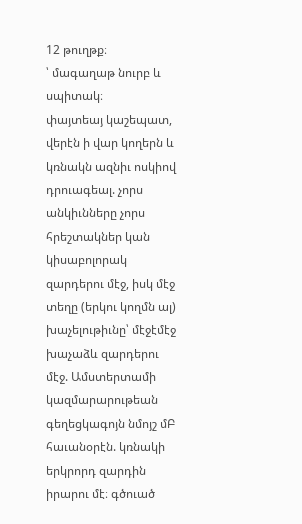12 թուղթք։
՝ մագաղաթ նուրբ և սպիտակ։
փայտեայ կաշեպատ, վերէն ի վար կողերն և կռնակն ազնիւ ոսկիով դրուագեալ. չորս անկիւնները չորս հրեշտակներ կան կիսաբոլորակ զարդերու մէջ, իսկ մէջ տեղը (երկու կողմն ալ) խաչելութիւնը՝ մէջէմէջ խաչաձև զարդերու մէջ. Ամստերտամի կազմարարութեան գեղեցկագոյն նմոյշ մԲ հաւանօրէն. կռնակի երկրորդ զարդին իրարու մէ։ գծուած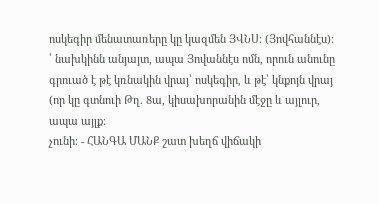ոսկեգիր մենատառերը կը կազմեն ՅՎՆՍ։ (Յովհաննէս)։
՝ նախկինն անյայտ, ապա Յովաննէս ոմն, որուն անունը գրուած է թէ կռնակին վրայ՝ ոսկեգիր, և թէ՝ կնքոյն վրայ (որ կը գտնուի Թղ. 8ա, կիսախորանին մէջը և այլուր, ապա այլք։
չունի։ - ՀԱՆԳԱ ՄԱՆՔ շատ խեղճ վիճակի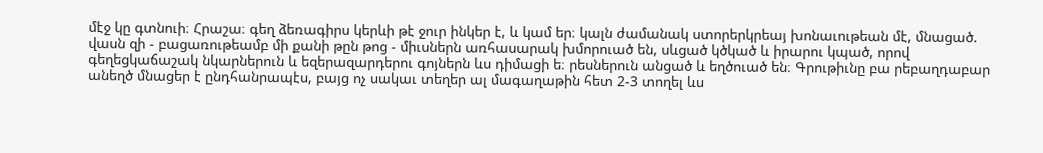մէջ կը գտնուի։ Հրաշա։ գեղ ձեռագիրս կերևի թէ ջուր ինկեր է, և կամ եր։ կալն ժամանակ ստորերկրեայ խոնաւութեան մէ, մնացած. վասն զի - բացառութեամբ մի քանի թըն թոց - միւսներն առհասարակ խմորուած են, սևցած կծկած և իրարու կպած, որով գեղեցկաճաշակ նկարներուն և եզերազարդերու գոյներն ևս դիմացի ե։ րեսներուն անցած և եղծուած են։ Գրութիւնը բա րեբաղդաբար անեղծ մնացեր է ընդհանրապէս, բայց ոչ սակաւ տեղեր ալ մագաղաթին հետ 2-3 տողել ևս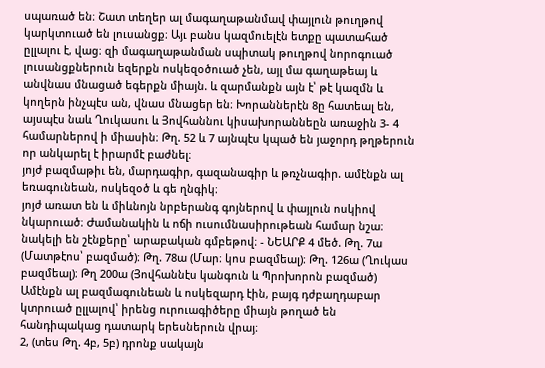սպառած են։ Շատ տեղեր ալ մագաղաթանմավ փայլուն թուղթով կարկտուած են լուսանցք։ Այւ բանս կազմուելէն ետքը պատահած ըլլալու է, վաց։ զի մագաղաթանման սպիտակ թուղթով նորոգուած լուսանցքներուն եզերքն ոսկեզօծուած չեն, այլ մա գաղաթեայ և անվնաս մնացած եգերքն միայն. և զարմանքն այն է՝ թէ կազմն և կողերն ինչպէս ան, վնաս մնացեր են։ Խորաններէն 8ը հատեալ են, այսպէս նաև Ղուկասու և Յովհաննու կիսախորաննեըն առաջին 3- 4 համարներով ի միասին։ Թղ. 52 և 7 այնպէս կպած են յաջորդ թղթերուն որ անկարել է իրարմէ բաժնել։
յոյժ բազմաթիւ են, մարդագիր, գազանագիր և թռչնագիր. ամէնքն ալ եռագունեան, ոսկեզօծ և գե ղնգիկ։
յոյժ առատ են և միևնոյն նրբերանգ գոյներով և փայլուն ոսկիով նկարուած։ Ժամանակին և ոճի ուսումնասիրութեան համար նշա։ նակելի են շէնքերը՝ արաբական գմբեթով։ - ՆԵԱՐՔ 4 մեծ. Թղ. 7ա (Մատթէոս՝ բազմած)։ Թղ. 78ա (Մար։ կոս բազմեալ)։ Թղ. 126ա (Ղուկաս բազմեալ)։ Թղ 200ա (Յովհաննէս կանգուն և Պրոխորոն բազմած) Ամէնքն ալ բազմագունեան և ոսկեզարդ էին, բայգ դժբաղդաբար կտրուած ըլլալով՝ իրենց ուրուագիծերը միայն թողած են հանդիպակաց դատարկ երեսներուն վրայ։
2, (տես Թղ. 4բ, 5բ) դրոնք սակայն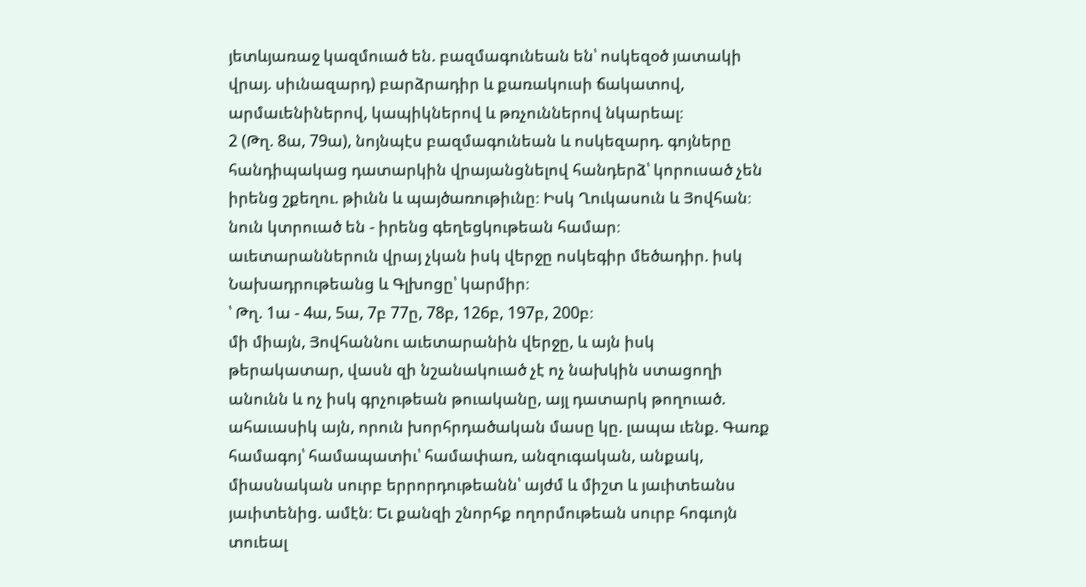յետևյառաջ կազմուած են. բազմագունեան են՝ ոսկեզօծ յատակի վրայ. սիւնազարդ) բարձրադիր և քառակուսի ճակատով, արմաւենիներով, կապիկներով և թռչուններով նկարեալ։
2 (Թղ. 8ա, 79ա), նոյնպէս բազմագունեան և ոսկեզարդ. գոյները հանդիպակաց դատարկին վրայանցնելով հանդերձ՝ կորուսած չեն իրենց շքեղու. թիւնն և պայծառութիւնը։ Իսկ Ղուկասուն և Յովհան։ նուն կտրուած են - իրենց գեղեցկութեան համար։
աւետարաններուն վրայ չկան իսկ վերջը ոսկեգիր մեծադիր. իսկ Նախադրութեանց և Գլխոցը՝ կարմիր։
՝ Թղ. 1ա - 4ա, 5ա, 7բ 77ը, 78բ, 126բ, 197բ, 200բ։
մի միայն, Յովհաննու աւետարանին վերջը, և այն իսկ թերակատար, վասն զի նշանակուած չէ ոչ նախկին ստացողի անունն և ոչ իսկ գրչութեան թուականը, այլ դատարկ թողուած. ահաւասիկ այն, որուն խորհրդածական մասը կը. լապա ւենք. Գառք համագոյ՝ համապատիւ՝ համափառ, անզուգական, անքակ, միասնական սուրբ երրորդութեանն՝ այժմ և միշտ և յաւիտեանս յաւիտենից. ամէն։ Եւ քանզի շնորհք ողորմութեան սուրբ հոգւոյն տուեալ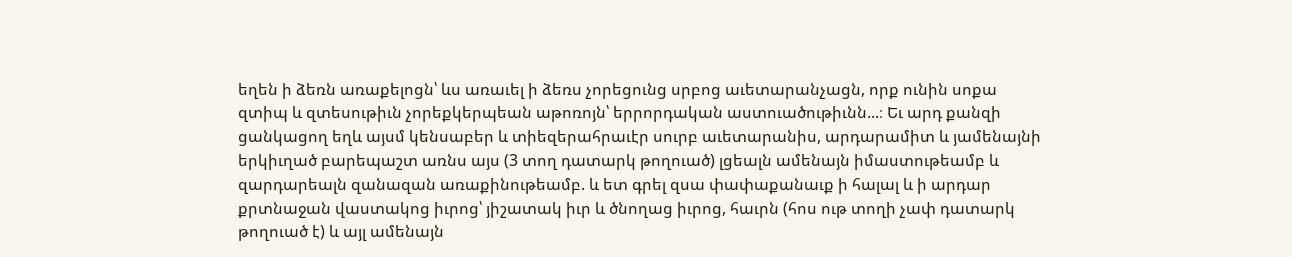եղեն ի ձեռն առաքելոցն՝ ևս առաւել ի ձեռս չորեցունց սրբոց աւետարանչացն, որք ունին սոքա զտիպ և զտեսութիւն չորեքկերպեան աթոռոյն՝ երրորդական աստուածութիւնն...։ Եւ արդ քանզի ցանկացող եղև այսմ կենսաբեր և տիեզերահրաւէր սուրբ աւետարանիս, արդարամիտ և յամենայնի երկիւղած բարեպաշտ առնս այս (3 տող դատարկ թողուած) լցեալն ամենայն իմաստութեամբ և զարդարեալն զանազան առաքինութեամբ. և ետ գրել զսա փափաքանաւք ի հալալ և ի արդար քրտնաջան վաստակոց իւրոց՝ յիշատակ իւր և ծնողաց իւրոց, հաւրն (հոս ութ տողի չափ դատարկ թողուած է) և այլ ամենայն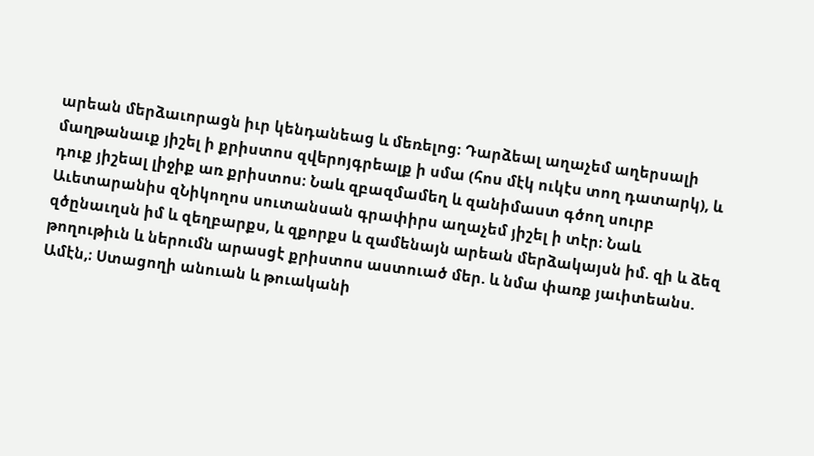արեան մերձաւորացն իւր կենդանեաց և մեռելոց։ Դարձեալ աղաչեմ աղերսալի մաղթանաւք յիշել ի քրիստոս զվերոյգրեալք ի սմա (հոս մէկ ուկէս տող դատարկ), և դուք յիշեալ լիջիք առ քրիստոս։ Նաև զբազմամեղ և զանիմաստ գծող սուրբ Աւետարանիս զՆիկողոս սուտանսան գրափիրս աղաչեմ յիշել ի տէր։ Նաև զծընաւղսն իմ և զեղբարքս, և զքորքս և զամենայն արեան մերձակայսն իմ. զի և ձեզ թողութիւն և ներումն արասցէ քրիստոս աստուած մեր. և նմա փառք յաւիտեանս. Ամէն,։ Ստացողի անուան և թուականի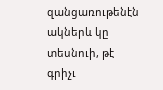զանցառութենէն ակներև կը տեսնուի, թէ գրիչւ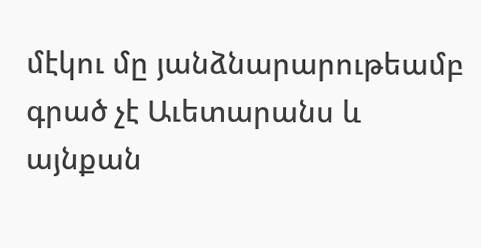մէկու մը յանձնարարութեամբ գրած չէ Աւետարանս և այնքան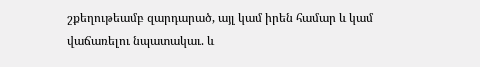շքեղութեամբ զարդարած, այլ կամ իրեն համար և կամ վաճառելու նպատակաւ. և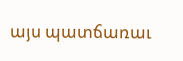այս պատճառաւ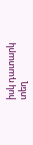իսկ դատարկ տեղ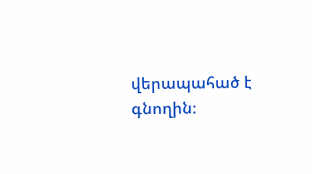վերապահած է գնողին։